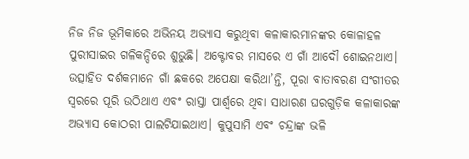ନିଜ ନିଜ ଭୂମିକାରେ ଅଭିନୟ ଅଭ୍ୟାସ କରୁଥିବା କଳାକାରମାନଙ୍କର କୋଳାହଳ ପୁରୀସାଇର ଗଳିକନ୍ଦିରେ ଶୁଭୁଛି। ଅକ୍ଟୋବର ମାସରେ ଏ ଗାଁ ଆଦୌ ଶୋଇନଥାଏ। ଉତ୍ସାହିତ ଦର୍ଶକମାନେ ଗାଁ ଛକରେ ଅପେକ୍ଷା କରିଥା’ନ୍ତି, ପୂରା ବାତାବରଣ ସଂଗୀତର ସ୍ୱରରେ ପୂରି ଉଠିଥାଏ ଏବଂ ରାସ୍ତା ପାର୍ଶ୍ୱରେ ଥିବା ସାଧାରଣ ଘରଗୁଡ଼ିକ କଳାକାରଙ୍କ ଅଭ୍ୟାସ କୋଠରୀ ପାଲଟିଯାଇଥାଏ। କୁପୁସାମି ଏବଂ ଚନ୍ଦ୍ରାଙ୍କ ଭଳି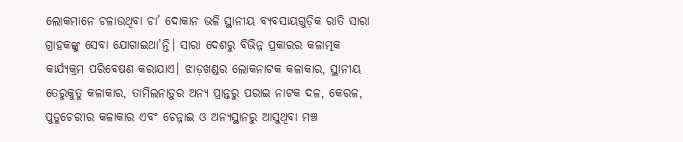ଲୋକମାନେ ଚଳାଉଥିବା ଚା’ ଦୋକାନ ଭଳି ସ୍ଥାନୀୟ ବ୍ୟବସାୟଗୁଡ଼ିକ ରାତି ସାରା ଗ୍ରାହକଙ୍କୁ ସେବା ଯୋଗାଇଥା’ନ୍ତି। ସାରା ଦେଶରୁ ବିଭିନ୍ନ ପ୍ରକାରର କଳାତ୍ମକ କାର୍ଯ୍ୟକ୍ରମ ପରିବେଷଣ କରାଯାଏ। ଝାଡ଼ଖଣ୍ଡର ଲୋକନାଟକ କଳାକାର, ସ୍ଥାନୀୟ ତେରୁକୁତୁ କଳାକାର, ତାମିଲନାଡ଼ୁର ଅନ୍ୟ ପ୍ରାନ୍ତରୁ ପରାଇ ନାଟକ ଦଳ, କେରଳ, ପୁଡୁଚେରୀର କଳାକାର ଏବଂ ଚେନ୍ନାଇ ଓ ଅନ୍ୟସ୍ଥାନରୁ ଆସୁଥିବା ମଞ୍ଚ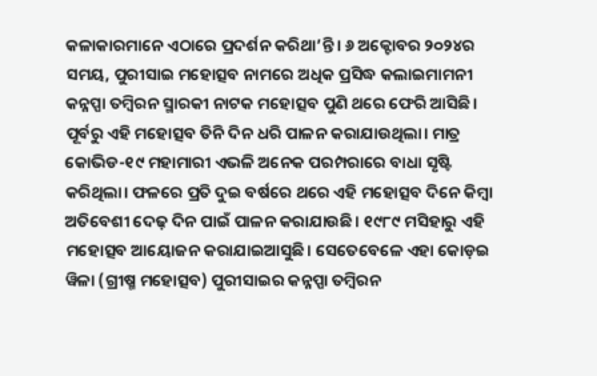କଳାକାରମାନେ ଏଠାରେ ପ୍ରଦର୍ଶନ କରିଥା’ନ୍ତି। ୬ ଅକ୍ଟୋବର ୨୦୨୪ର ସମୟ, ପୁରୀସାଇ ମହୋତ୍ସବ ନାମରେ ଅଧିକ ପ୍ରସିଦ୍ଧ କଲାଇମାମନୀ କନ୍ନପ୍ପା ତମ୍ବିରନ ସ୍ମାରକୀ ନାଟକ ମହୋତ୍ସବ ପୁଣି ଥରେ ଫେରି ଆସିଛି।
ପୂର୍ବରୁ ଏହି ମହୋତ୍ସବ ତିନି ଦିନ ଧରି ପାଳନ କରାଯାଉଥିଲା। ମାତ୍ର କୋଭିଡ-୧୯ ମହାମାରୀ ଏଭଳି ଅନେକ ପରମ୍ପରାରେ ବାଧା ସୃଷ୍ଟି କରିଥିଲା। ଫଳରେ ପ୍ରତି ଦୁଇ ବର୍ଷରେ ଥରେ ଏହି ମହୋତ୍ସବ ଦିନେ କିମ୍ବା ଅତିବେଶୀ ଦେଢ଼ ଦିନ ପାଇଁ ପାଳନ କରାଯାଉଛି। ୧୯୮୯ ମସିହାରୁ ଏହି ମହୋତ୍ସବ ଆୟୋଜନ କରାଯାଇଆସୁଛି। ସେତେବେଳେ ଏହା କୋଡ଼ଇ ୱିଳା (ଗ୍ରୀଷ୍ମ ମହୋତ୍ସବ) ପୁରୀସାଇର କନ୍ନପ୍ପା ତମ୍ବିରନ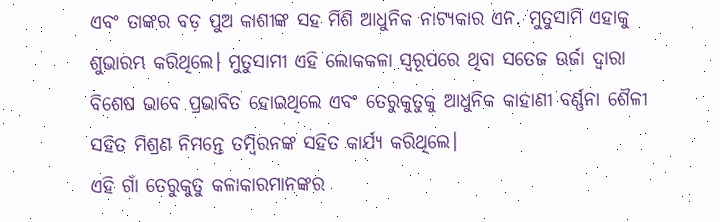ଏବଂ ତାଙ୍କର ବଡ଼ ପୁଅ କାଶୀଙ୍କ ସହ ମିଶି ଆଧୁନିକ ନାଟ୍ୟକାର ଏନ. ମୁତୁସାମି ଏହାକୁ ଶୁଭାରମ୍ଭ କରିଥିଲେ। ମୁତୁସାମୀ ଏହି ଲୋକକଳା ସ୍ୱରୂପରେ ଥିବା ସତେଜ ଊର୍ଜା ଦ୍ୱାରା ବିଶେଷ ଭାବେ ପ୍ରଭାବିତ ହୋଇଥିଲେ ଏବଂ ତେରୁକୁତୁକୁ ଆଧୁନିକ କାହାଣୀ ବର୍ଣ୍ଣନା ଶୈଳୀ ସହିତ ମିଶ୍ରଣ ନିମନ୍ତେ ତମ୍ବିରନଙ୍କ ସହିତ କାର୍ଯ୍ୟ କରିଥିଲେ।
ଏହି ଗାଁ ତେରୁକୁତୁ କଳାକାରମାନଙ୍କର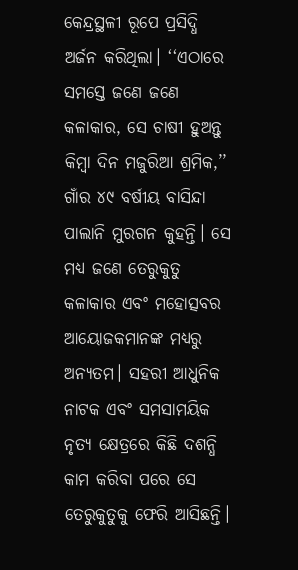କେନ୍ଦ୍ରସ୍ଥଳୀ ରୂପେ ପ୍ରସିଦ୍ଧି ଅର୍ଜନ କରିଥିଲା। ‘‘ଏଠାରେ ସମସ୍ତେ ଜଣେ ଜଣେ କଳାକାର, ସେ ଚାଷୀ ହୁଅନ୍ତୁ କିମ୍ବା ଦିନ ମଜୁରିଆ ଶ୍ରମିକ,’’ ଗାଁର ୪୯ ବର୍ଷୀୟ ବାସିନ୍ଦା ପାଲାନି ମୁରଗନ କୁହନ୍ତି। ସେ ମଧ୍ୟ ଜଣେ ତେରୁକୁତୁ କଳାକାର ଏବଂ ମହୋତ୍ସବର ଆୟୋଜକମାନଙ୍କ ମଧ୍ୟରୁ ଅନ୍ୟତମ। ସହରୀ ଆଧୁନିକ ନାଟକ ଏବଂ ସମସାମୟିକ ନୃତ୍ୟ କ୍ଷେତ୍ରରେ କିଛି ଦଶନ୍ଧି କାମ କରିବା ପରେ ସେ ତେରୁକୁତୁକୁ ଫେରି ଆସିଛନ୍ତି।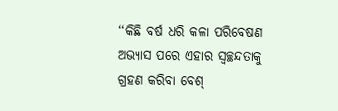‘‘କିଛି ବର୍ଷ ଧରି କଳା ପରିବେଷଣ ଅଭ୍ୟାସ ପରେ ଏହାର ସ୍ୱଚ୍ଛନ୍ଦତାକୁ ଗ୍ରହଣ କରିବା ବେଶ୍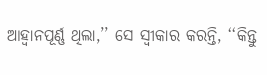ଆହ୍ୱାନପୂର୍ଣ୍ଣ ଥିଲା,’’ ସେ ସ୍ୱୀକାର କରନ୍ତି, ‘‘କିନ୍ତୁ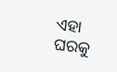ଏହା ଘରକୁ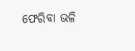ଫେରିବା ଭଳି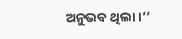ଅନୁଭବ ଥିଲା।’’